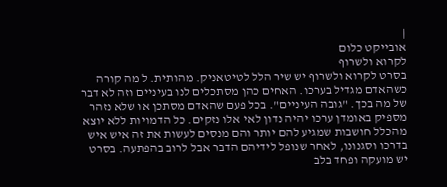|
אובייקט כלום
לקרוא ולשרוף
בסרט לקרוא ולשרוף יש שיר הלל לטיטאניק. מהותית. ל מה קורה כשהאדם מגדיל בערכו. האחים כהן מסתכלים לנו בעיניים וזה לא דבר של מה בכך. "גובה העיניים". בכל פעם שהאדם מסתכן או שלא נזהר מספיק באומדן ערכו יהיה נדון לאי אלו נזקים. כל הדמויות ללא יוצא מהכלל חושבות שמגיע להם יותר והם מנסים לעשות את זה איש איש בדרכו וסגנונו, לאחר שנופל לידיהם הדבר אבל לרוב בהפתעה. בסרט יש מועקה ופחד בלב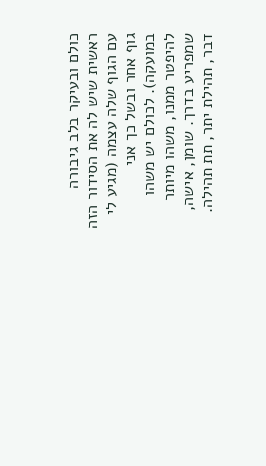כולם ובעיקר בלב גיבורה ראשית שיש לה את הסידור הזה עם הגוף שלה עצמה (מגיע לי גוף אחר ובשל כך אני במועקה). לכולם יש משהו להיפטר ממנו, משהו מיותר שמפריע בדרך. שומן, אישה, דבר, תהילת יתר, תת תהילה.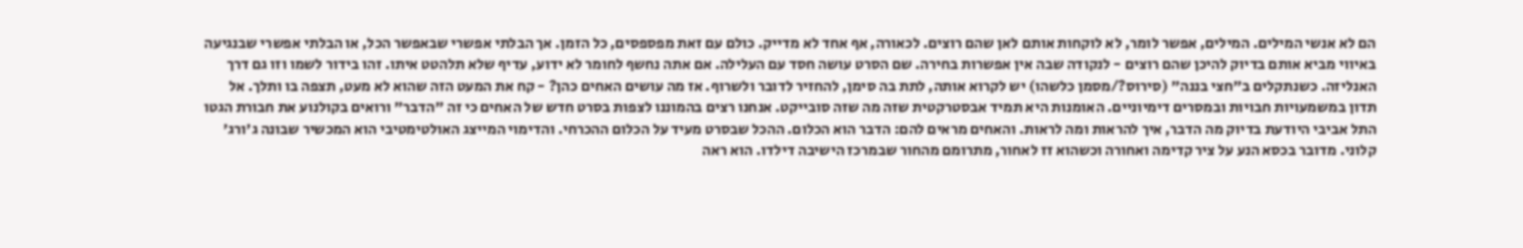הם לא אנשי המילים. המילים, אפשר לומר, לא לוקחות אותם לאן שהם רוצים. לכאורה, אף אחד לא מדייק. כולם עם זאת מפספסים, כל הזמן. אך הבלתי אפשרי שבאפשר הכל, או הבלתי אפשרי שבנגיעה באיווי מביא אותם בדיוק להיכן שהם רוצים - לנקודה שבה אין אפשרות בחירה. שם הסרט עושה חסד עם העלילה. אם אתה נחשף לחומר לא ידוע, עדיף שלא תלהטט איתו. זהו בידור לשמו וזו גם דרך האנליזה. כשנתקלים ב"חצי בננה" (סירוס?/מסמן כלשהו) יש לקרוא אותה, לתת בה סימן, להחזיר לדובר ולשרוף. אז מה עושים האחים כהן? - קח את המעט הזה שהוא לא מעט, תצפה בו ותלך. אל תדון במשמעויות חבויות ובמסרים דימיוניים. האומנות היא תמיד אבסטרקטית שזה מה שזה סובייקט. אנחנו רצים בהמוננו לצפות בסרט חדש של האחים כי זה "הדבר" ורואים בקולנוע את חבורת הגטו התל אביבי היודעת בדיוק מה הדבר, איך להראות ומה לראות. והאחים מראים להם: הדבר הוא הכלום. ההכל שבסרט מעיד על הכלום ההכרחי. והדימוי המייצג האולטימטיבי הוא המכשיר שבונה ג'ורג' קלוני. מדובר בכסא הנע על ציר קדימה ואחורה וכשהוא זז לאחור, מתרומם מהחור שבמרכז הישיבה דילדו. הוא ראה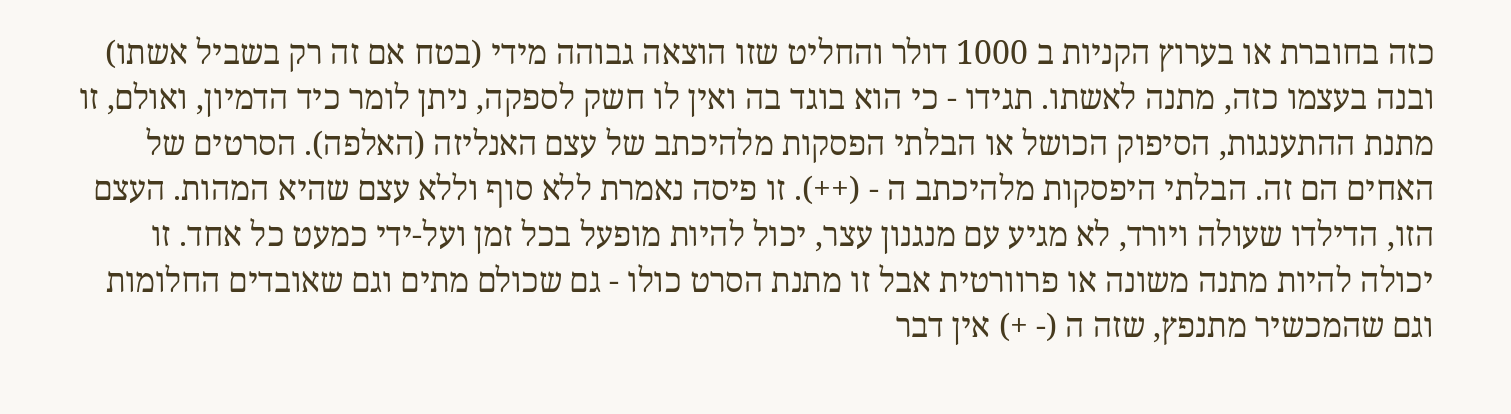כזה בחוברת או בערוץ הקניות ב 1000 דולר והחליט שזו הוצאה גבוהה מידי (בטח אם זה רק בשביל אשתו) ובנה בעצמו כזה, מתנה לאשתו. תגידו - כי הוא בוגד בה ואין לו חשק לספקה, ניתן לומר כיד הדמיון, ואולם, זו מתנת ההתענגות, הסיפוק הכושל או הבלתי הפסקות מלהיכתב של עצם האנליזה (האלפה). הסרטים של האחים הם זה. הבלתי היפסקות מלהיכתב ה - (++). זו פיסה נאמרת ללא סוף וללא עצם שהיא המהות. העצם הזו, הדילדו שעולה ויורד, לא מגיע עם מנגנון עצר, יכול להיות מופעל בכל זמן ועל-ידי כמעט כל אחד. זו יכולה להיות מתנה משונה או פרוורטית אבל זו מתנת הסרט כולו - גם שכולם מתים וגם שאובדים החלומות וגם שהמכשיר מתנפץ, שזה ה (- +) אין דבר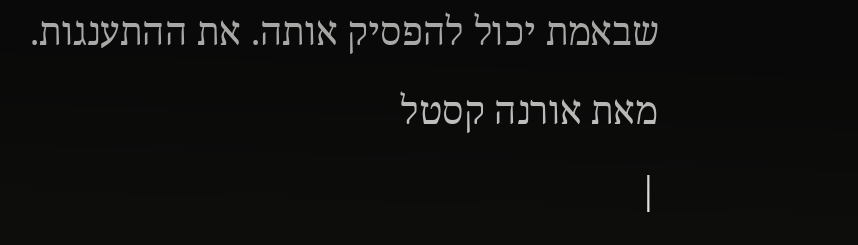שבאמת יכול להפסיק אותה. את ההתענגות.
מאת אורנה קסטל
|